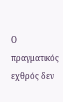Ο πραγματικός εχθρός δεν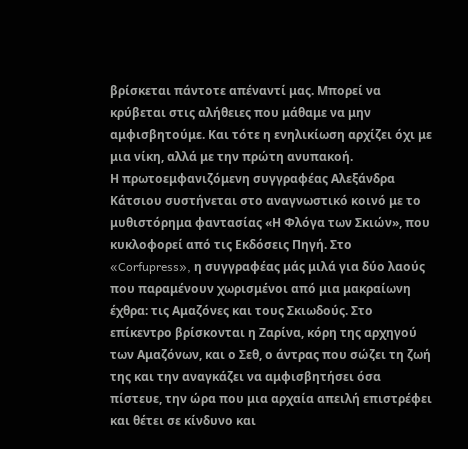βρίσκεται πάντοτε απέναντί μας. Μπορεί να κρύβεται στις αλήθειες που μάθαμε να μην αμφισβητούμε. Και τότε η ενηλικίωση αρχίζει όχι με μια νίκη, αλλά με την πρώτη ανυπακοή.
Η πρωτοεμφανιζόμενη συγγραφέας Αλεξάνδρα Κάτσιου συστήνεται στο αναγνωστικό κοινό με το μυθιστόρημα φαντασίας «Η Φλόγα των Σκιών», που κυκλοφορεί από τις Εκδόσεις Πηγή. Στο «Corfupress», η συγγραφέας μάς μιλά για δύο λαούς που παραμένουν χωρισμένοι από μια μακραίωνη έχθρα: τις Αμαζόνες και τους Σκιωδούς. Στο επίκεντρο βρίσκονται η Ζαρίνα, κόρη της αρχηγού των Αμαζόνων, και ο Σεθ, ο άντρας που σώζει τη ζωή της και την αναγκάζει να αμφισβητήσει όσα πίστευε, την ώρα που μια αρχαία απειλή επιστρέφει και θέτει σε κίνδυνο και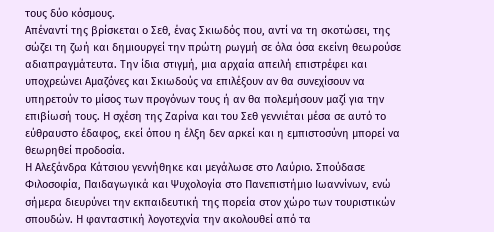τους δύο κόσμους.
Απέναντί της βρίσκεται ο Σεθ, ένας Σκιωδός που, αντί να τη σκοτώσει, της σώζει τη ζωή και δημιουργεί την πρώτη ρωγμή σε όλα όσα εκείνη θεωρούσε αδιαπραγμάτευτα. Την ίδια στιγμή, μια αρχαία απειλή επιστρέφει και υποχρεώνει Αμαζόνες και Σκιωδούς να επιλέξουν αν θα συνεχίσουν να υπηρετούν το μίσος των προγόνων τους ή αν θα πολεμήσουν μαζί για την επιβίωσή τους. Η σχέση της Ζαρίνα και του Σεθ γεννιέται μέσα σε αυτό το εύθραυστο έδαφος, εκεί όπου η έλξη δεν αρκεί και η εμπιστοσύνη μπορεί να θεωρηθεί προδοσία.
Η Αλεξάνδρα Κάτσιου γεννήθηκε και μεγάλωσε στο Λαύριο. Σπούδασε Φιλοσοφία, Παιδαγωγικά και Ψυχολογία στο Πανεπιστήμιο Ιωαννίνων, ενώ σήμερα διευρύνει την εκπαιδευτική της πορεία στον χώρο των τουριστικών σπουδών. Η φανταστική λογοτεχνία την ακολουθεί από τα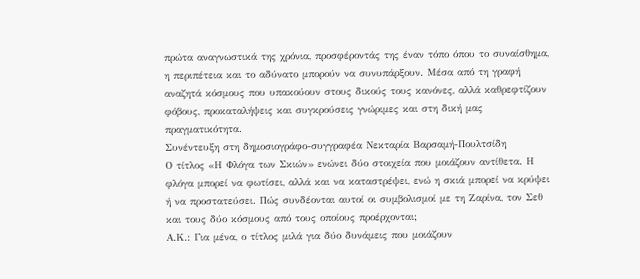πρώτα αναγνωστικά της χρόνια, προσφέροντάς της έναν τόπο όπου το συναίσθημα, η περιπέτεια και το αδύνατο μπορούν να συνυπάρξουν. Μέσα από τη γραφή αναζητά κόσμους που υπακούουν στους δικούς τους κανόνες, αλλά καθρεφτίζουν φόβους, προκαταλήψεις και συγκρούσεις γνώριμες και στη δική μας πραγματικότητα.
Συνέντευξη στη δημοσιογράφο-συγγραφέα Νεκταρία Βαρσαμή-Πουλτσίδη
Ο τίτλος «Η Φλόγα των Σκιών» ενώνει δύο στοιχεία που μοιάζουν αντίθετα. Η φλόγα μπορεί να φωτίσει, αλλά και να καταστρέψει, ενώ η σκιά μπορεί να κρύψει ή να προστατεύσει. Πώς συνδέονται αυτοί οι συμβολισμοί με τη Ζαρίνα, τον Σεθ και τους δύο κόσμους από τους οποίους προέρχονται;
Α.Κ.: Για μένα, ο τίτλος μιλά για δύο δυνάμεις που μοιάζουν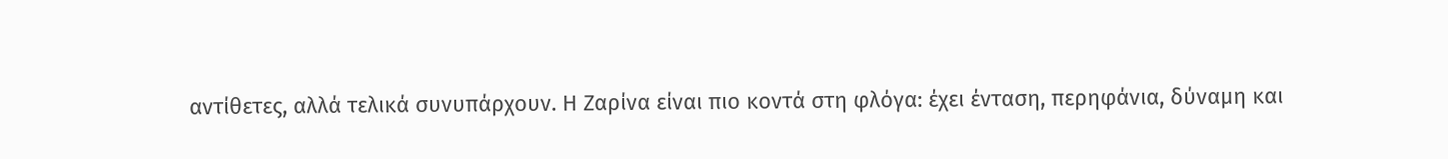αντίθετες, αλλά τελικά συνυπάρχουν. Η Ζαρίνα είναι πιο κοντά στη φλόγα: έχει ένταση, περηφάνια, δύναμη και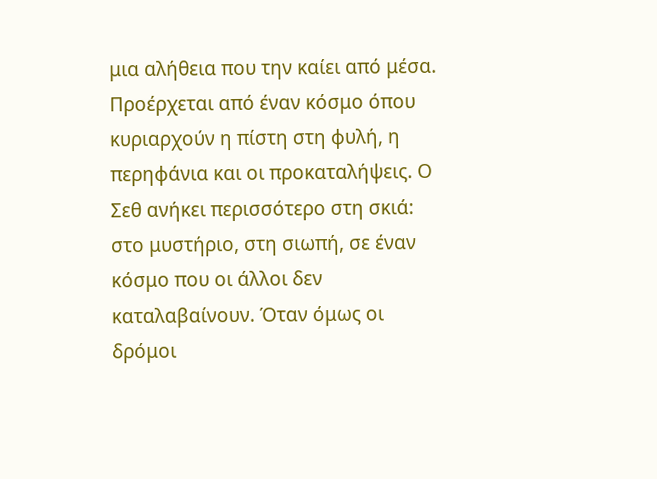μια αλήθεια που την καίει από μέσα. Προέρχεται από έναν κόσμο όπου κυριαρχούν η πίστη στη φυλή, η περηφάνια και οι προκαταλήψεις. Ο Σεθ ανήκει περισσότερο στη σκιά: στο μυστήριο, στη σιωπή, σε έναν κόσμο που οι άλλοι δεν καταλαβαίνουν. Όταν όμως οι δρόμοι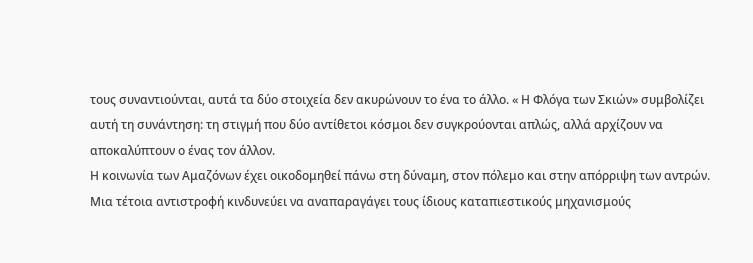τους συναντιούνται, αυτά τα δύο στοιχεία δεν ακυρώνουν το ένα το άλλο. « Η Φλόγα των Σκιών» συμβολίζει αυτή τη συνάντηση: τη στιγμή που δύο αντίθετοι κόσμοι δεν συγκρούονται απλώς, αλλά αρχίζουν να αποκαλύπτουν ο ένας τον άλλον.
Η κοινωνία των Αμαζόνων έχει οικοδομηθεί πάνω στη δύναμη, στον πόλεμο και στην απόρριψη των αντρών. Μια τέτοια αντιστροφή κινδυνεύει να αναπαραγάγει τους ίδιους καταπιεστικούς μηχανισμούς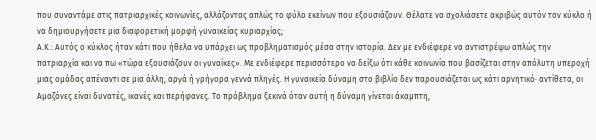που συναντάμε στις πατριαρχικές κοινωνίες, αλλάζοντας απλώς το φύλο εκείνων που εξουσιάζουν. Θέλατε να σχολιάσετε ακριβώς αυτόν τον κύκλο ή να δημιουργήσετε μια διαφορετική μορφή γυναικείας κυριαρχίας;
Α.Κ.: Αυτός ο κύκλος ήταν κάτι που ήθελα να υπάρχει ως προβληματισμός μέσα στην ιστορία. Δεν με ενδιέφερε να αντιστρέψω απλώς την πατριαρχία και να πω «τώρα εξουσιάζουν οι γυναίκες». Με ενδιέφερε περισσότερο να δείξω ότι κάθε κοινωνία που βασίζεται στην απόλυτη υπεροχή μιας ομάδας απέναντι σε μια άλλη, αργά ή γρήγορα γεννά πληγές. Η γυναικεία δύναμη στο βιβλίο δεν παρουσιάζεται ως κάτι αρνητικό· αντίθετα, οι Αμαζόνες είναι δυνατές, ικανές και περήφανες. Το πρόβλημα ξεκινά όταν αυτή η δύναμη γίνεται άκαμπτη,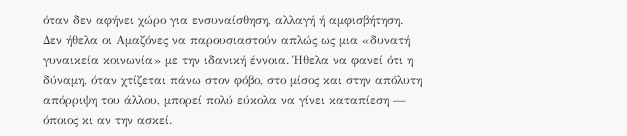όταν δεν αφήνει χώρο για ενσυναίσθηση, αλλαγή ή αμφισβήτηση.
Δεν ήθελα οι Αμαζόνες να παρουσιαστούν απλώς ως μια «δυνατή γυναικεία κοινωνία» με την ιδανική έννοια. Ήθελα να φανεί ότι η δύναμη, όταν χτίζεται πάνω στον φόβο, στο μίσος και στην απόλυτη απόρριψη του άλλου, μπορεί πολύ εύκολα να γίνει καταπίεση — όποιος κι αν την ασκεί.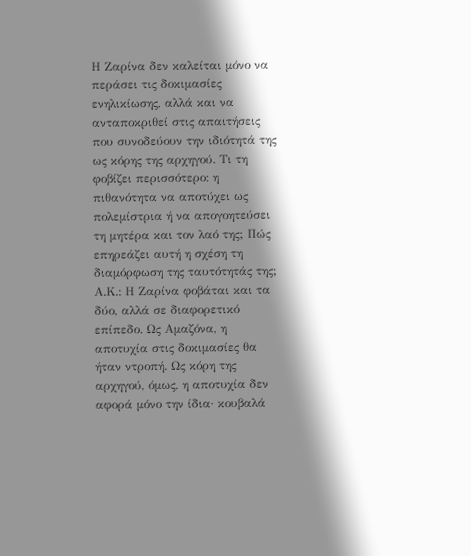Η Ζαρίνα δεν καλείται μόνο να περάσει τις δοκιμασίες ενηλικίωσης, αλλά και να ανταποκριθεί στις απαιτήσεις που συνοδεύουν την ιδιότητά της ως κόρης της αρχηγού. Τι τη φοβίζει περισσότερο: η πιθανότητα να αποτύχει ως πολεμίστρια ή να απογοητεύσει τη μητέρα και τον λαό της; Πώς επηρεάζει αυτή η σχέση τη διαμόρφωση της ταυτότητάς της;
Α.Κ.: Η Ζαρίνα φοβάται και τα δύο, αλλά σε διαφορετικό επίπεδο. Ως Αμαζόνα, η αποτυχία στις δοκιμασίες θα ήταν ντροπή. Ως κόρη της αρχηγού, όμως, η αποτυχία δεν αφορά μόνο την ίδια· κουβαλά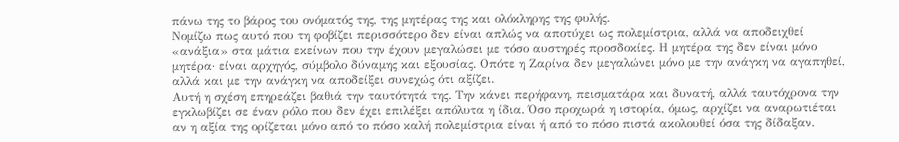πάνω της το βάρος του ονόματός της, της μητέρας της και ολόκληρης της φυλής.
Νομίζω πως αυτό που τη φοβίζει περισσότερο δεν είναι απλώς να αποτύχει ως πολεμίστρια, αλλά να αποδειχθεί «ανάξια» στα μάτια εκείνων που την έχουν μεγαλώσει με τόσο αυστηρές προσδοκίες. Η μητέρα της δεν είναι μόνο μητέρα· είναι αρχηγός, σύμβολο δύναμης και εξουσίας. Οπότε η Ζαρίνα δεν μεγαλώνει μόνο με την ανάγκη να αγαπηθεί, αλλά και με την ανάγκη να αποδείξει συνεχώς ότι αξίζει.
Αυτή η σχέση επηρεάζει βαθιά την ταυτότητά της. Την κάνει περήφανη, πεισματάρα και δυνατή, αλλά ταυτόχρονα την εγκλωβίζει σε έναν ρόλο που δεν έχει επιλέξει απόλυτα η ίδια. Όσο προχωρά η ιστορία, όμως, αρχίζει να αναρωτιέται αν η αξία της ορίζεται μόνο από το πόσο καλή πολεμίστρια είναι ή από το πόσο πιστά ακολουθεί όσα της δίδαξαν.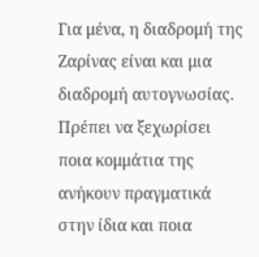Για μένα, η διαδρομή της Ζαρίνας είναι και μια διαδρομή αυτογνωσίας. Πρέπει να ξεχωρίσει ποια κομμάτια της ανήκουν πραγματικά στην ίδια και ποια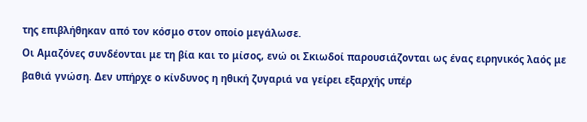της επιβλήθηκαν από τον κόσμο στον οποίο μεγάλωσε.
Οι Αμαζόνες συνδέονται με τη βία και το μίσος, ενώ οι Σκιωδοί παρουσιάζονται ως ένας ειρηνικός λαός με βαθιά γνώση. Δεν υπήρχε ο κίνδυνος η ηθική ζυγαριά να γείρει εξαρχής υπέρ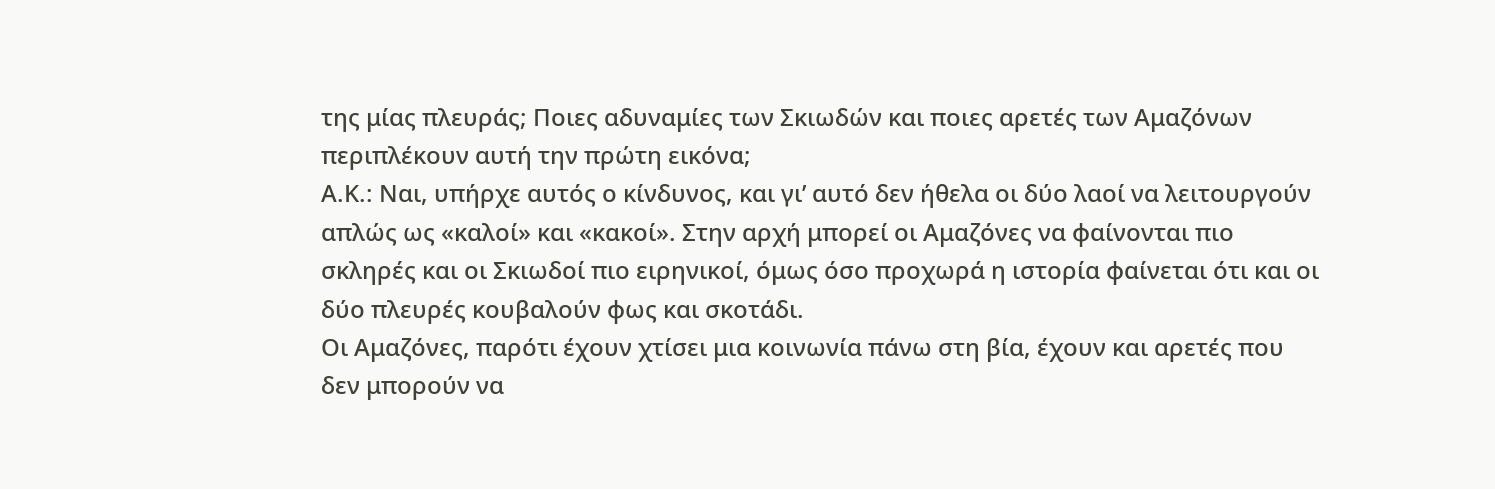της μίας πλευράς; Ποιες αδυναμίες των Σκιωδών και ποιες αρετές των Αμαζόνων περιπλέκουν αυτή την πρώτη εικόνα;
Α.Κ.: Ναι, υπήρχε αυτός ο κίνδυνος, και γι’ αυτό δεν ήθελα οι δύο λαοί να λειτουργούν απλώς ως «καλοί» και «κακοί». Στην αρχή μπορεί οι Αμαζόνες να φαίνονται πιο σκληρές και οι Σκιωδοί πιο ειρηνικοί, όμως όσο προχωρά η ιστορία φαίνεται ότι και οι δύο πλευρές κουβαλούν φως και σκοτάδι.
Οι Αμαζόνες, παρότι έχουν χτίσει μια κοινωνία πάνω στη βία, έχουν και αρετές που δεν μπορούν να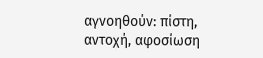αγνοηθούν: πίστη, αντοχή, αφοσίωση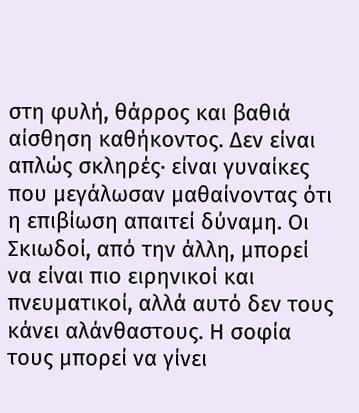στη φυλή, θάρρος και βαθιά αίσθηση καθήκοντος. Δεν είναι απλώς σκληρές· είναι γυναίκες που μεγάλωσαν μαθαίνοντας ότι η επιβίωση απαιτεί δύναμη. Οι Σκιωδοί, από την άλλη, μπορεί να είναι πιο ειρηνικοί και πνευματικοί, αλλά αυτό δεν τους κάνει αλάνθαστους. Η σοφία τους μπορεί να γίνει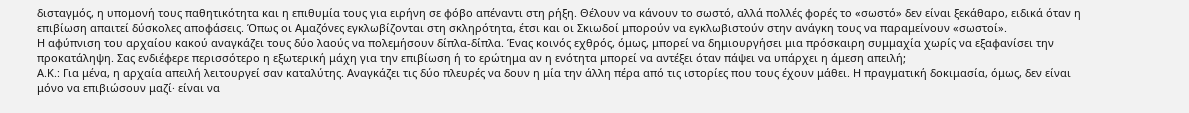δισταγμός, η υπομονή τους παθητικότητα και η επιθυμία τους για ειρήνη σε φόβο απέναντι στη ρήξη. Θέλουν να κάνουν το σωστό, αλλά πολλές φορές το «σωστό» δεν είναι ξεκάθαρο, ειδικά όταν η επιβίωση απαιτεί δύσκολες αποφάσεις. Όπως οι Αμαζόνες εγκλωβίζονται στη σκληρότητα, έτσι και οι Σκιωδοί μπορούν να εγκλωβιστούν στην ανάγκη τους να παραμείνουν «σωστοί».
Η αφύπνιση του αρχαίου κακού αναγκάζει τους δύο λαούς να πολεμήσουν δίπλα-δίπλα. Ένας κοινός εχθρός, όμως, μπορεί να δημιουργήσει μια πρόσκαιρη συμμαχία χωρίς να εξαφανίσει την προκατάληψη. Σας ενδιέφερε περισσότερο η εξωτερική μάχη για την επιβίωση ή το ερώτημα αν η ενότητα μπορεί να αντέξει όταν πάψει να υπάρχει η άμεση απειλή;
Α.Κ.: Για μένα, η αρχαία απειλή λειτουργεί σαν καταλύτης. Αναγκάζει τις δύο πλευρές να δουν η μία την άλλη πέρα από τις ιστορίες που τους έχουν μάθει. Η πραγματική δοκιμασία, όμως, δεν είναι μόνο να επιβιώσουν μαζί· είναι να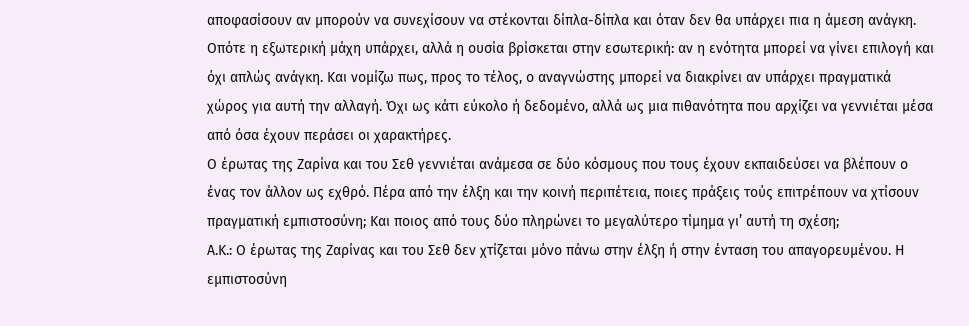αποφασίσουν αν μπορούν να συνεχίσουν να στέκονται δίπλα-δίπλα και όταν δεν θα υπάρχει πια η άμεση ανάγκη.
Οπότε η εξωτερική μάχη υπάρχει, αλλά η ουσία βρίσκεται στην εσωτερική: αν η ενότητα μπορεί να γίνει επιλογή και όχι απλώς ανάγκη. Και νομίζω πως, προς το τέλος, ο αναγνώστης μπορεί να διακρίνει αν υπάρχει πραγματικά χώρος για αυτή την αλλαγή. Όχι ως κάτι εύκολο ή δεδομένο, αλλά ως μια πιθανότητα που αρχίζει να γεννιέται μέσα από όσα έχουν περάσει οι χαρακτήρες.
Ο έρωτας της Ζαρίνα και του Σεθ γεννιέται ανάμεσα σε δύο κόσμους που τους έχουν εκπαιδεύσει να βλέπουν ο ένας τον άλλον ως εχθρό. Πέρα από την έλξη και την κοινή περιπέτεια, ποιες πράξεις τούς επιτρέπουν να χτίσουν πραγματική εμπιστοσύνη; Και ποιος από τους δύο πληρώνει το μεγαλύτερο τίμημα γι’ αυτή τη σχέση;
Α.Κ.: Ο έρωτας της Ζαρίνας και του Σεθ δεν χτίζεται μόνο πάνω στην έλξη ή στην ένταση του απαγορευμένου. Η εμπιστοσύνη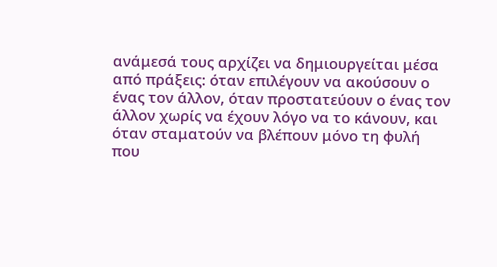ανάμεσά τους αρχίζει να δημιουργείται μέσα από πράξεις: όταν επιλέγουν να ακούσουν ο ένας τον άλλον, όταν προστατεύουν ο ένας τον άλλον χωρίς να έχουν λόγο να το κάνουν, και όταν σταματούν να βλέπουν μόνο τη φυλή που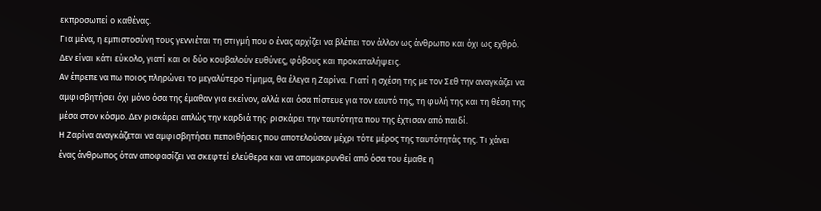εκπροσωπεί ο καθένας.
Για μένα, η εμπιστοσύνη τους γεννιέται τη στιγμή που ο ένας αρχίζει να βλέπει τον άλλον ως άνθρωπο και όχι ως εχθρό. Δεν είναι κάτι εύκολο, γιατί και οι δύο κουβαλούν ευθύνες, φόβους και προκαταλήψεις.
Αν έπρεπε να πω ποιος πληρώνει το μεγαλύτερο τίμημα, θα έλεγα η Ζαρίνα. Γιατί η σχέση της με τον Σεθ την αναγκάζει να αμφισβητήσει όχι μόνο όσα της έμαθαν για εκείνον, αλλά και όσα πίστευε για τον εαυτό της, τη φυλή της και τη θέση της μέσα στον κόσμο. Δεν ρισκάρει απλώς την καρδιά της· ρισκάρει την ταυτότητα που της έχτισαν από παιδί.
Η Ζαρίνα αναγκάζεται να αμφισβητήσει πεποιθήσεις που αποτελούσαν μέχρι τότε μέρος της ταυτότητάς της. Τι χάνει ένας άνθρωπος όταν αποφασίζει να σκεφτεί ελεύθερα και να απομακρυνθεί από όσα του έμαθε η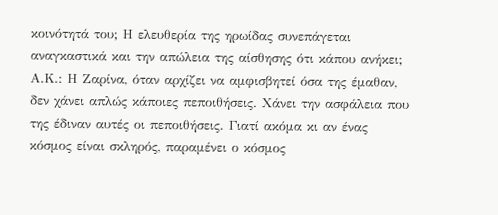κοινότητά του; Η ελευθερία της ηρωίδας συνεπάγεται αναγκαστικά και την απώλεια της αίσθησης ότι κάπου ανήκει;
Α.Κ.: Η Ζαρίνα, όταν αρχίζει να αμφισβητεί όσα της έμαθαν, δεν χάνει απλώς κάποιες πεποιθήσεις. Χάνει την ασφάλεια που της έδιναν αυτές οι πεποιθήσεις. Γιατί ακόμα κι αν ένας κόσμος είναι σκληρός, παραμένει ο κόσμος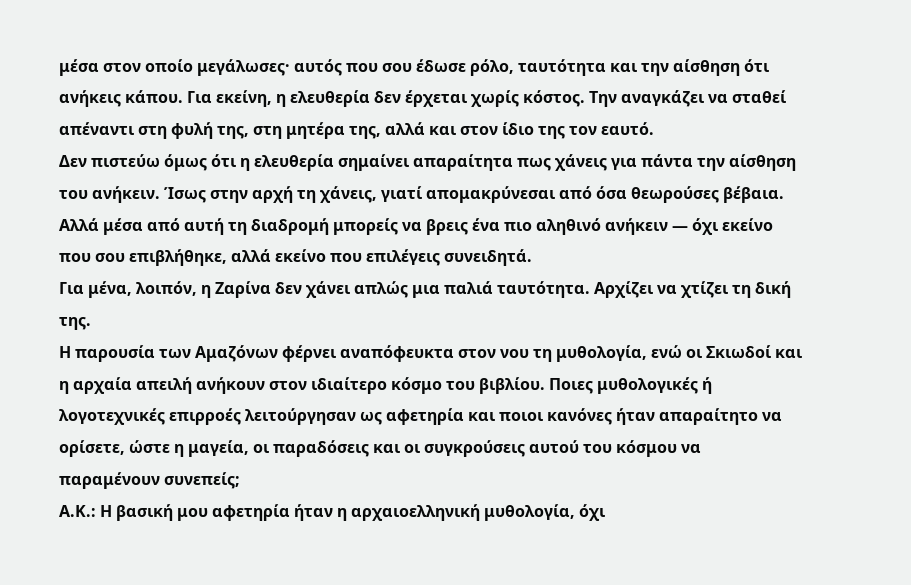μέσα στον οποίο μεγάλωσες· αυτός που σου έδωσε ρόλο, ταυτότητα και την αίσθηση ότι ανήκεις κάπου. Για εκείνη, η ελευθερία δεν έρχεται χωρίς κόστος. Την αναγκάζει να σταθεί απέναντι στη φυλή της, στη μητέρα της, αλλά και στον ίδιο της τον εαυτό.
Δεν πιστεύω όμως ότι η ελευθερία σημαίνει απαραίτητα πως χάνεις για πάντα την αίσθηση του ανήκειν. Ίσως στην αρχή τη χάνεις, γιατί απομακρύνεσαι από όσα θεωρούσες βέβαια. Αλλά μέσα από αυτή τη διαδρομή μπορείς να βρεις ένα πιο αληθινό ανήκειν — όχι εκείνο που σου επιβλήθηκε, αλλά εκείνο που επιλέγεις συνειδητά.
Για μένα, λοιπόν, η Ζαρίνα δεν χάνει απλώς μια παλιά ταυτότητα. Αρχίζει να χτίζει τη δική της.
Η παρουσία των Αμαζόνων φέρνει αναπόφευκτα στον νου τη μυθολογία, ενώ οι Σκιωδοί και η αρχαία απειλή ανήκουν στον ιδιαίτερο κόσμο του βιβλίου. Ποιες μυθολογικές ή λογοτεχνικές επιρροές λειτούργησαν ως αφετηρία και ποιοι κανόνες ήταν απαραίτητο να ορίσετε, ώστε η μαγεία, οι παραδόσεις και οι συγκρούσεις αυτού του κόσμου να παραμένουν συνεπείς;
Α.Κ.: Η βασική μου αφετηρία ήταν η αρχαιοελληνική μυθολογία, όχι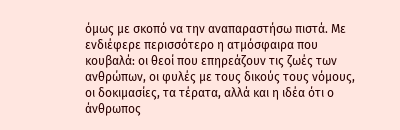όμως με σκοπό να την αναπαραστήσω πιστά. Με ενδιέφερε περισσότερο η ατμόσφαιρα που κουβαλά: οι θεοί που επηρεάζουν τις ζωές των ανθρώπων, οι φυλές με τους δικούς τους νόμους, οι δοκιμασίες, τα τέρατα, αλλά και η ιδέα ότι ο άνθρωπος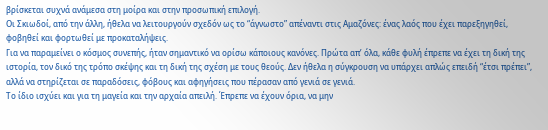βρίσκεται συχνά ανάμεσα στη μοίρα και στην προσωπική επιλογή.
Οι Σκιωδοί, από την άλλη, ήθελα να λειτουργούν σχεδόν ως το “άγνωστο” απέναντι στις Αμαζόνες: ένας λαός που έχει παρεξηγηθεί, φοβηθεί και φορτωθεί με προκαταλήψεις.
Για να παραμείνει ο κόσμος συνεπής, ήταν σημαντικό να ορίσω κάποιους κανόνες. Πρώτα απ’ όλα, κάθε φυλή έπρεπε να έχει τη δική της ιστορία, τον δικό της τρόπο σκέψης και τη δική της σχέση με τους θεούς. Δεν ήθελα η σύγκρουση να υπάρχει απλώς επειδή “έτσι πρέπει”, αλλά να στηρίζεται σε παραδόσεις, φόβους και αφηγήσεις που πέρασαν από γενιά σε γενιά.
Το ίδιο ισχύει και για τη μαγεία και την αρχαία απειλή. Έπρεπε να έχουν όρια, να μην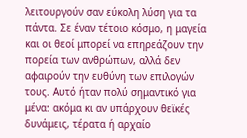λειτουργούν σαν εύκολη λύση για τα πάντα. Σε έναν τέτοιο κόσμο, η μαγεία και οι θεοί μπορεί να επηρεάζουν την πορεία των ανθρώπων, αλλά δεν αφαιρούν την ευθύνη των επιλογών τους. Αυτό ήταν πολύ σημαντικό για μένα: ακόμα κι αν υπάρχουν θεϊκές δυνάμεις, τέρατα ή αρχαίο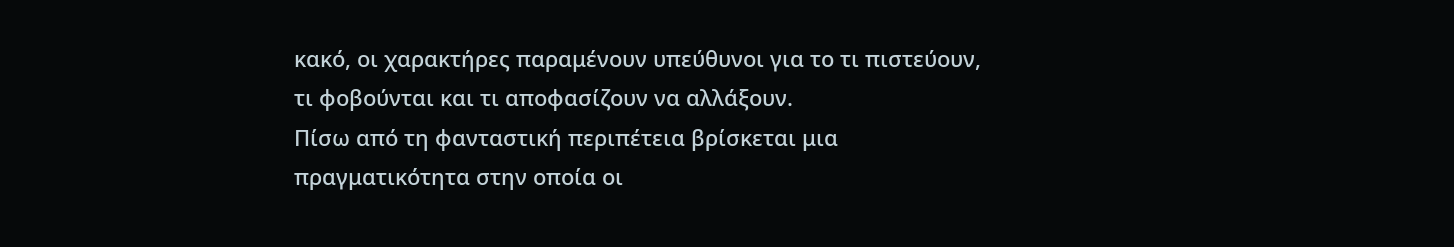κακό, οι χαρακτήρες παραμένουν υπεύθυνοι για το τι πιστεύουν, τι φοβούνται και τι αποφασίζουν να αλλάξουν.
Πίσω από τη φανταστική περιπέτεια βρίσκεται μια πραγματικότητα στην οποία οι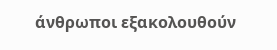άνθρωποι εξακολουθούν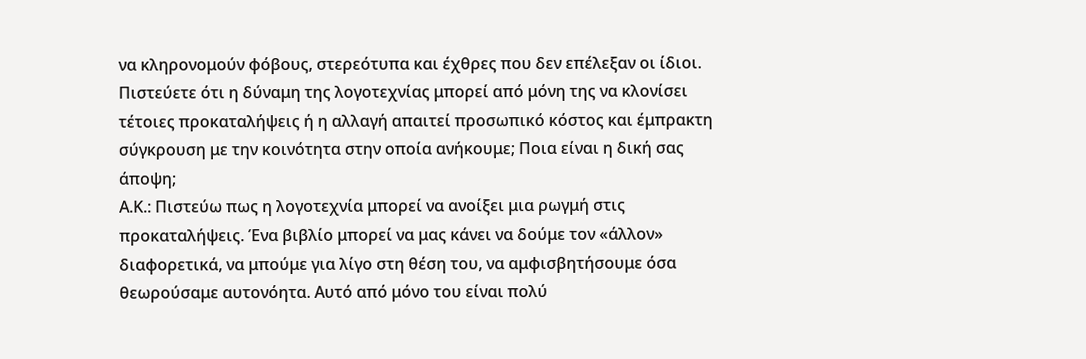να κληρονομούν φόβους, στερεότυπα και έχθρες που δεν επέλεξαν οι ίδιοι. Πιστεύετε ότι η δύναμη της λογοτεχνίας μπορεί από μόνη της να κλονίσει τέτοιες προκαταλήψεις ή η αλλαγή απαιτεί προσωπικό κόστος και έμπρακτη σύγκρουση με την κοινότητα στην οποία ανήκουμε; Ποια είναι η δική σας άποψη;
Α.Κ.: Πιστεύω πως η λογοτεχνία μπορεί να ανοίξει μια ρωγμή στις προκαταλήψεις. Ένα βιβλίο μπορεί να μας κάνει να δούμε τον «άλλον» διαφορετικά, να μπούμε για λίγο στη θέση του, να αμφισβητήσουμε όσα θεωρούσαμε αυτονόητα. Αυτό από μόνο του είναι πολύ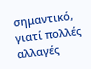σημαντικό, γιατί πολλές αλλαγές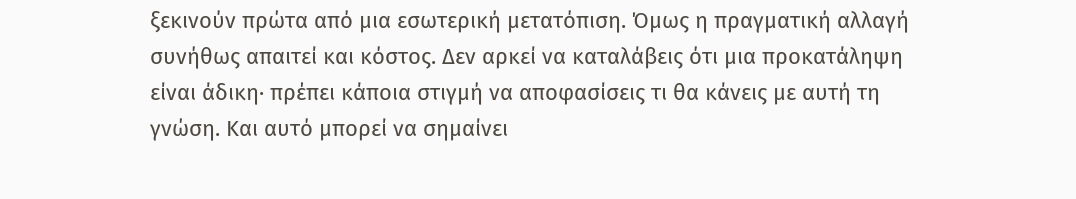ξεκινούν πρώτα από μια εσωτερική μετατόπιση. Όμως η πραγματική αλλαγή συνήθως απαιτεί και κόστος. Δεν αρκεί να καταλάβεις ότι μια προκατάληψη είναι άδικη· πρέπει κάποια στιγμή να αποφασίσεις τι θα κάνεις με αυτή τη γνώση. Και αυτό μπορεί να σημαίνει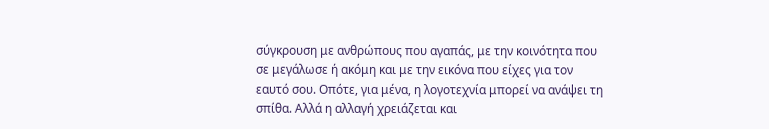σύγκρουση με ανθρώπους που αγαπάς, με την κοινότητα που σε μεγάλωσε ή ακόμη και με την εικόνα που είχες για τον εαυτό σου. Οπότε, για μένα, η λογοτεχνία μπορεί να ανάψει τη σπίθα. Αλλά η αλλαγή χρειάζεται και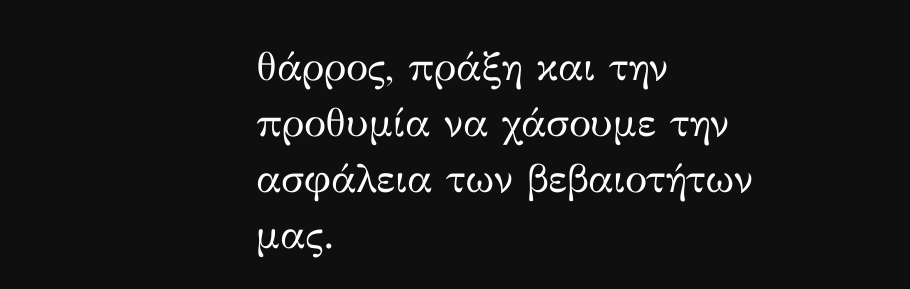θάρρος, πράξη και την προθυμία να χάσουμε την ασφάλεια των βεβαιοτήτων μας.